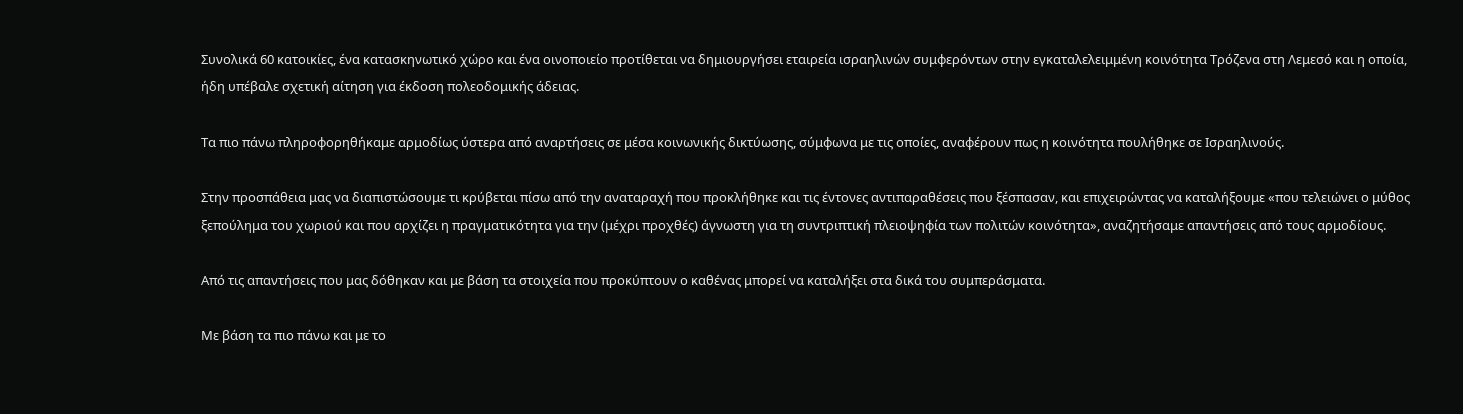Συνολικά 60 κατοικίες, ένα κατασκηνωτικό χώρο και ένα οινοποιείο προτίθεται να δημιουργήσει εταιρεία ισραηλινών συμφερόντων στην εγκαταλελειμμένη κοινότητα Τρόζενα στη Λεμεσό και η οποία, ήδη υπέβαλε σχετική αίτηση για έκδοση πολεοδομικής άδειας.

Τα πιο πάνω πληροφορηθήκαμε αρμοδίως ύστερα από αναρτήσεις σε μέσα κοινωνικής δικτύωσης, σύμφωνα με τις οποίες, αναφέρουν πως η κοινότητα πουλήθηκε σε Ισραηλινούς.

Στην προσπάθεια μας να διαπιστώσουμε τι κρύβεται πίσω από την αναταραχή που προκλήθηκε και τις έντονες αντιπαραθέσεις που ξέσπασαν, και επιχειρώντας να καταλήξουμε «που τελειώνει ο μύθος ξεπούλημα του χωριού και που αρχίζει η πραγματικότητα για την (μέχρι προχθές) άγνωστη για τη συντριπτική πλειοψηφία των πολιτών κοινότητα», αναζητήσαμε απαντήσεις από τους αρμοδίους.

Από τις απαντήσεις που μας δόθηκαν και με βάση τα στοιχεία που προκύπτουν ο καθένας μπορεί να καταλήξει στα δικά του συμπεράσματα.

Με βάση τα πιο πάνω και με το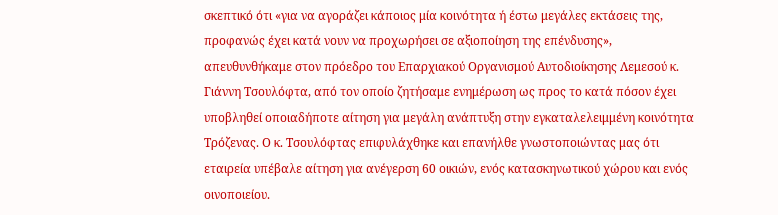σκεπτικό ότι «για να αγοράζει κάποιος μία κοινότητα ή έστω μεγάλες εκτάσεις της, προφανώς έχει κατά νουν να προχωρήσει σε αξιοποίηση της επένδυσης», απευθυνθήκαμε στον πρόεδρο του Επαρχιακού Οργανισμού Αυτοδιοίκησης Λεμεσού κ. Γιάννη Τσουλόφτα, από τον οποίο ζητήσαμε ενημέρωση ως προς το κατά πόσον έχει υποβληθεί οποιαδήποτε αίτηση για μεγάλη ανάπτυξη στην εγκαταλελειμμένη κοινότητα Τρόζενας. Ο κ. Τσουλόφτας επιφυλάχθηκε και επανήλθε γνωστοποιώντας μας ότι εταιρεία υπέβαλε αίτηση για ανέγερση 60 οικιών, ενός κατασκηνωτικού χώρου και ενός οινοποιείου.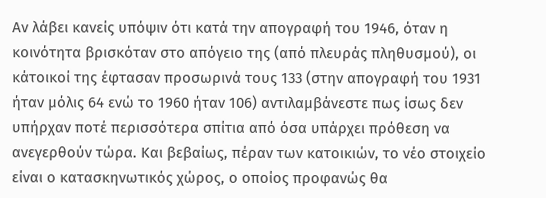Αν λάβει κανείς υπόψιν ότι κατά την απογραφή του 1946, όταν η κοινότητα βρισκόταν στο απόγειο της (από πλευράς πληθυσμού), οι κάτοικοί της έφτασαν προσωρινά τους 133 (στην απογραφή του 1931 ήταν μόλις 64 ενώ το 1960 ήταν 106) αντιλαμβάνεστε πως ίσως δεν υπήρχαν ποτέ περισσότερα σπίτια από όσα υπάρχει πρόθεση να ανεγερθούν τώρα. Και βεβαίως, πέραν των κατοικιών, το νέο στοιχείο είναι ο κατασκηνωτικός χώρος, ο οποίος προφανώς θα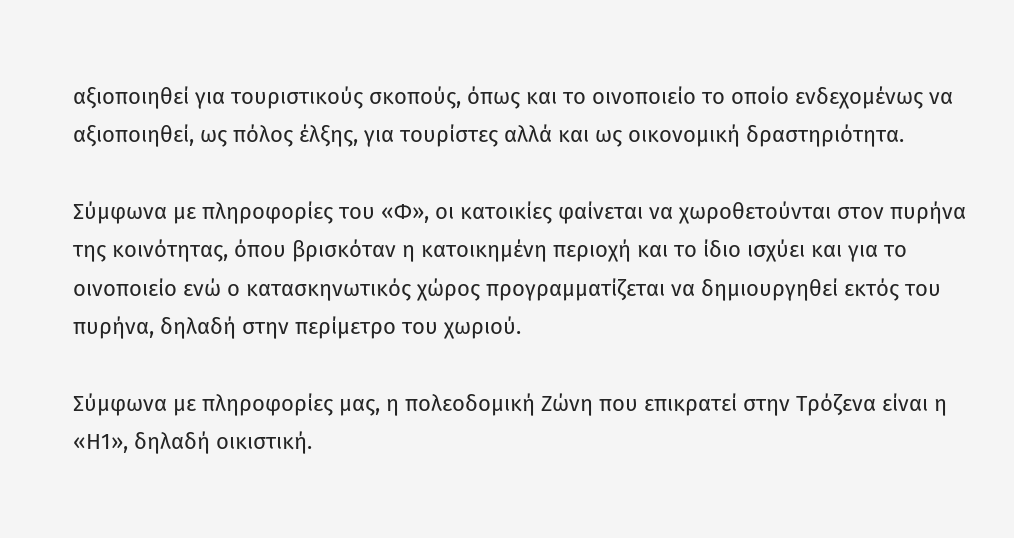αξιοποιηθεί για τουριστικούς σκοπούς, όπως και το οινοποιείο το οποίο ενδεχομένως να αξιοποιηθεί, ως πόλος έλξης, για τουρίστες αλλά και ως οικονομική δραστηριότητα.

Σύμφωνα με πληροφορίες του «Φ», οι κατοικίες φαίνεται να χωροθετούνται στον πυρήνα της κοινότητας, όπου βρισκόταν η κατοικημένη περιοχή και το ίδιο ισχύει και για το οινοποιείο ενώ ο κατασκηνωτικός χώρος προγραμματίζεται να δημιουργηθεί εκτός του πυρήνα, δηλαδή στην περίμετρο του χωριού.

Σύμφωνα με πληροφορίες μας, η πολεοδομική Ζώνη που επικρατεί στην Τρόζενα είναι η «Η1», δηλαδή οικιστική.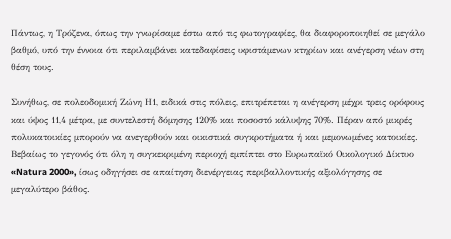Πάντως, η Τρόζενα, όπως την γνωρίσαμε έστω από τις φωτογραφίες, θα διαφοροποιηθεί σε μεγάλο βαθμό, υπό την έννοια ότι περιλαμβάνει κατεδαφίσεις υφιστάμενων κτηρίων και ανέγερση νέων στη θέση τους.

Συνήθως, σε πολεοδομική Ζώνη Η1, ειδικά στις πόλεις, επιτρέπεται η ανέγερση μέχρι τρεις ορόφους και ύψος 11,4 μέτρα, με συντελεστή δόμησης 120% και ποσοστό κάλυψης 70%. Πέραν από μικρές πολυκατοικίες μπορούν να ανεγερθούν και οικιστικά συγκροτήματα ή και μεμονωμένες κατοικίες. Βεβαίως το γεγονός ότι όλη η συγκεκριμένη περιοχή εμπίπτει στο Ευρωπαϊκό Οικολογικό Δίκτυο «Natura 2000», ίσως οδηγήσει σε απαίτηση διενέργειας περιβαλλοντικής αξιολόγησης σε μεγαλύτερο βάθος.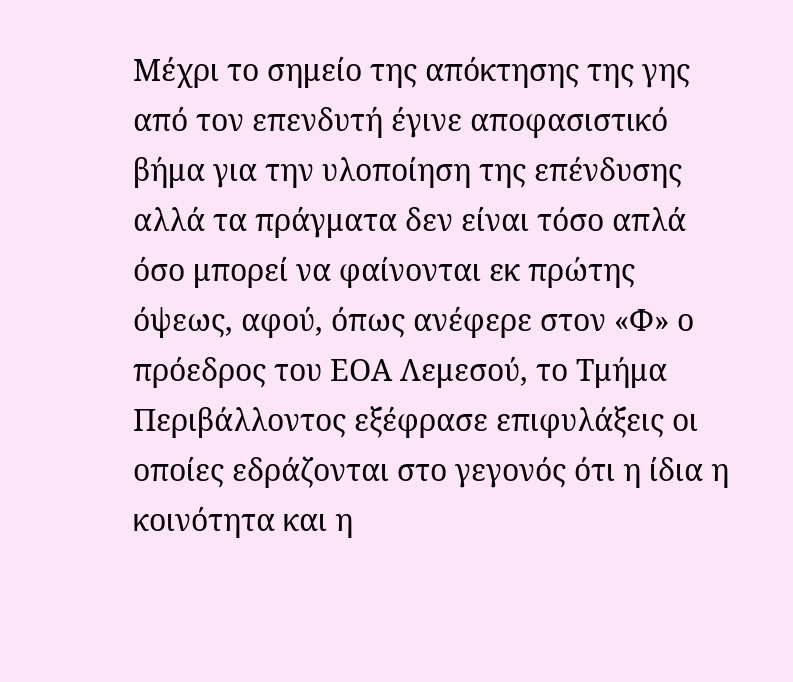Μέχρι το σημείο της απόκτησης της γης από τον επενδυτή έγινε αποφασιστικό βήμα για την υλοποίηση της επένδυσης αλλά τα πράγματα δεν είναι τόσο απλά όσο μπορεί να φαίνονται εκ πρώτης όψεως, αφού, όπως ανέφερε στον «Φ» ο πρόεδρος του ΕΟΑ Λεμεσού, το Τμήμα Περιβάλλοντος εξέφρασε επιφυλάξεις οι οποίες εδράζονται στο γεγονός ότι η ίδια η κοινότητα και η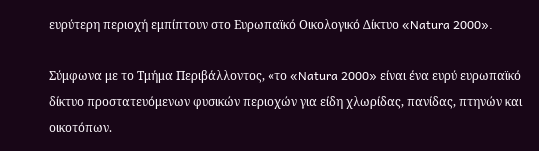ευρύτερη περιοχή εμπίπτουν στο Ευρωπαϊκό Οικολογικό Δίκτυο «Natura 2000».

Σύμφωνα με το Τμήμα Περιβάλλοντος, «το «Natura 2000» είναι ένα ευρύ ευρωπαϊκό δίκτυο προστατευόμενων φυσικών περιοχών για είδη χλωρίδας, πανίδας, πτηνών και οικοτόπων.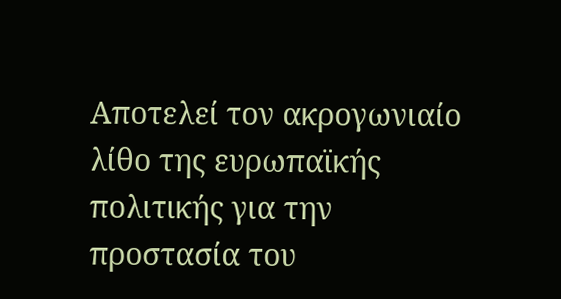Αποτελεί τον ακρογωνιαίο λίθο της ευρωπαϊκής πολιτικής για την προστασία του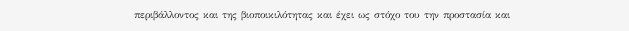περιβάλλοντος και της βιοποικιλότητας και έχει ως στόχο του την προστασία και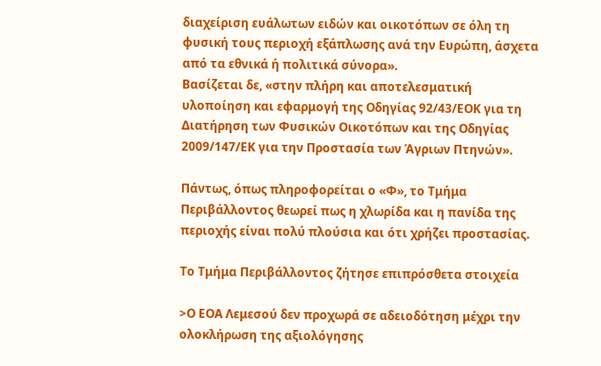διαχείριση ευάλωτων ειδών και οικοτόπων σε όλη τη φυσική τους περιοχή εξάπλωσης ανά την Ευρώπη, άσχετα από τα εθνικά ή πολιτικά σύνορα».
Βασίζεται δε, «στην πλήρη και αποτελεσματική υλοποίηση και εφαρμογή της Οδηγίας 92/43/ΕΟΚ για τη Διατήρηση των Φυσικών Οικοτόπων και της Οδηγίας 2009/147/ΕΚ για την Προστασία των Άγριων Πτηνών».

Πάντως, όπως πληροφορείται ο «Φ», το Τμήμα Περιβάλλοντος θεωρεί πως η χλωρίδα και η πανίδα της περιοχής είναι πολύ πλούσια και ότι χρήζει προστασίας.

Το Τμήμα Περιβάλλοντος ζήτησε επιπρόσθετα στοιχεία

>Ο ΕΟΑ Λεμεσού δεν προχωρά σε αδειοδότηση μέχρι την ολοκλήρωση της αξιολόγησης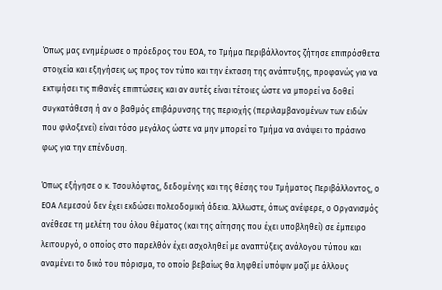Όπως μας ενημέρωσε ο πρόεδρος του ΕΟΑ, το Τμήμα Περιβάλλοντος ζήτησε επιπρόσθετα στοιχεία και εξηγήσεις ως προς τον τύπο και την έκταση της ανάπτυξης, προφανώς για να εκτιμήσει τις πιθανές επιπτώσεις και αν αυτές είναι τέτοιες ώστε να μπορεί να δοθεί συγκατάθεση ή αν ο βαθμός επιβάρυνσης της περιοχής (περιλαμβανομένων των ειδών που φιλοξενεί) είναι τόσο μεγάλος ώστε να μην μπορεί το Τμήμα να ανάψει το πράσινο φως για την επένδυση.

Όπως εξήγησε ο κ. Τσουλόφτας, δεδομένης και της θέσης του Τμήματος Περιβάλλοντος, ο ΕΟΑ Λεμεσού δεν έχει εκδώσει πολεοδομική άδεια. Άλλωστε, όπως ανέφερε, ο Οργανισμός ανέθεσε τη μελέτη του όλου θέματος (και της αίτησης που έχει υποβληθεί) σε έμπειρο λειτουργό, ο οποίος στο παρελθόν έχει ασχοληθεί με αναπτύξεις ανάλογου τύπου και αναμένει το δικό του πόρισμα, το οποίο βεβαίως θα ληφθεί υπόψιν μαζί με άλλους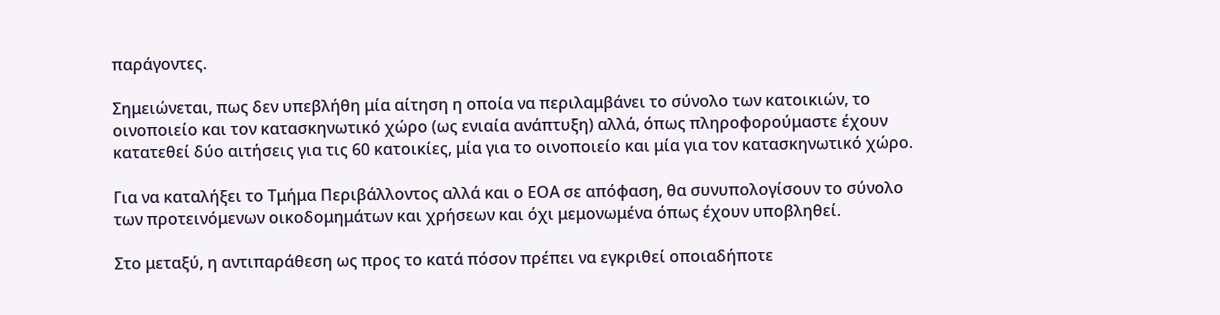παράγοντες.

Σημειώνεται, πως δεν υπεβλήθη μία αίτηση η οποία να περιλαμβάνει το σύνολο των κατοικιών, το οινοποιείο και τον κατασκηνωτικό χώρο (ως ενιαία ανάπτυξη) αλλά, όπως πληροφορούμαστε έχουν κατατεθεί δύο αιτήσεις για τις 60 κατοικίες, μία για το οινοποιείο και μία για τον κατασκηνωτικό χώρο.

Για να καταλήξει το Τμήμα Περιβάλλοντος αλλά και ο ΕΟΑ σε απόφαση, θα συνυπολογίσουν το σύνολο των προτεινόμενων οικοδομημάτων και χρήσεων και όχι μεμονωμένα όπως έχουν υποβληθεί.

Στο μεταξύ, η αντιπαράθεση ως προς το κατά πόσον πρέπει να εγκριθεί οποιαδήποτε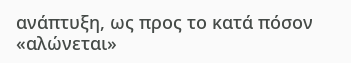ανάπτυξη, ως προς το κατά πόσον «αλώνεται»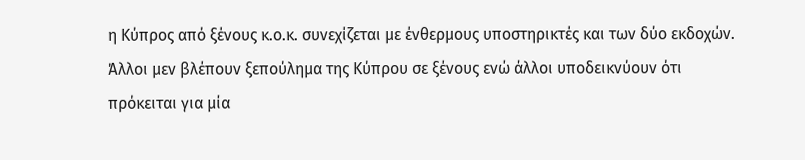η Κύπρος από ξένους κ.ο.κ. συνεχίζεται με ένθερμους υποστηρικτές και των δύο εκδοχών. Άλλοι μεν βλέπουν ξεπούλημα της Κύπρου σε ξένους ενώ άλλοι υποδεικνύουν ότι πρόκειται για μία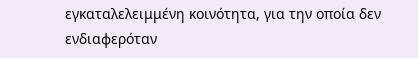εγκαταλελειμμένη κοινότητα, για την οποία δεν ενδιαφερόταν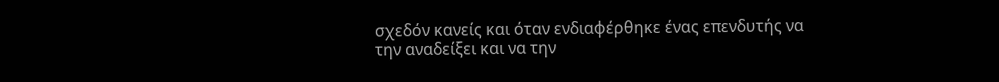σχεδόν κανείς και όταν ενδιαφέρθηκε ένας επενδυτής να την αναδείξει και να την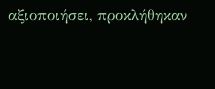αξιοποιήσει, προκλήθηκαν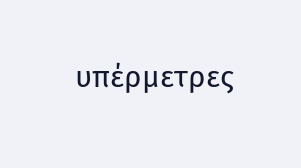υπέρμετρες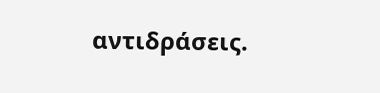αντιδράσεις.